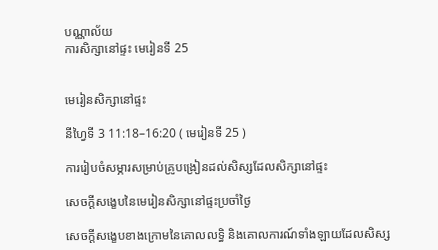បណ្ណាល័យ
ការសិក្សានៅផ្ទះ មេរៀនទី 25


មេរៀនសិក្សានៅផ្ទះ

នីហ្វៃទី 3 11:18–16:20 ( មេរៀនទី 25 )

ការរៀបចំសម្ភារសម្រាប់គ្រូបង្រៀនដល់សិស្សដែលសិក្សានៅផ្ទះ

សេចក្ដីសង្ខេបនៃមេរៀនសិក្សានៅផ្ទះប្រចាំថ្ងៃ

សេចក្ដីសង្ខេបខាងក្រោមនៃគោលលទ្ធិ និងគោលការណ៍ទាំងឡាយដែលសិស្ស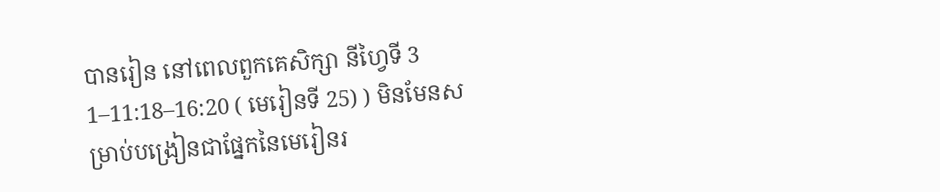បានរៀន នៅពេលពួកគេសិក្សា នីហ្វៃទី 3 1–11:18–16:20 ( មេរៀនទី 25) ) មិនមែនសម្រាប់បង្រៀនជាផ្នែកនៃមេរៀនរ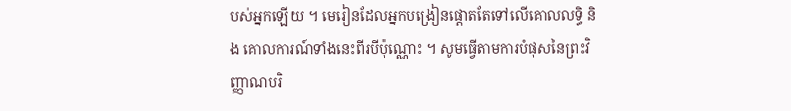បស់អ្នកឡើយ ។ មេរៀនដែលអ្នកបង្រៀនផ្ដោតតែទៅលើគោលលទ្ធិ និង គោលការណ៍ទាំងនេះពីរបីប៉ុណ្ណោះ ។ សូមធ្វើតាមការបំផុសនៃព្រះវិញ្ញាណបរិ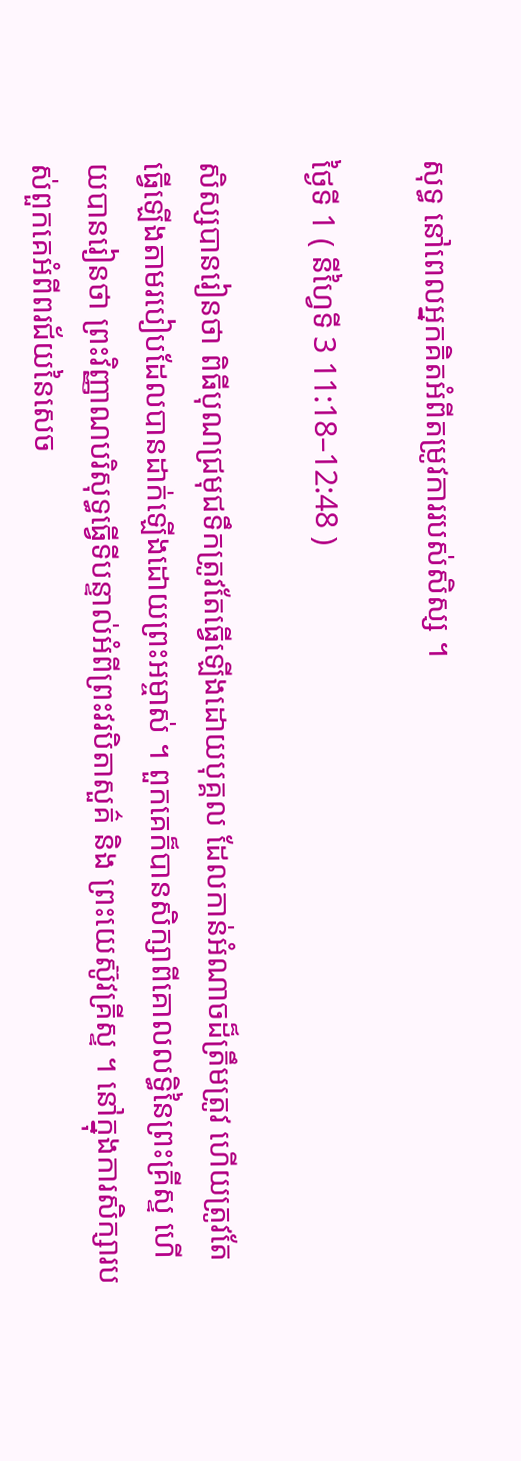សុទ្ធ នៅពេលអ្នកគិតអំពីតម្រូវការរបស់សិស្ស ។

ថ្ងៃទី 1 ( នីហ្វៃទី 3 11:18–12:48 )

សិស្សបានរៀនថា ពិធីបុណជ្រមុជទឹកត្រូវតែធ្វើឡើងដោយបុគ្គល ដែលកាន់អំណាចដ៏ត្រឹមត្រូវ ហើយត្រូវតែធ្វើឡើងតាមរបៀបដែលបានដាក់ឡើងដោយព្រះអម្ចាស់ ។ ពួកគេក៏បានសិក្សាពីគោលលទ្ធិនៃព្រះគ្រីស្ទ ហើយបានរៀនថា ព្រះវិញ្ញាណបរិសុទ្ធធ្វើទីបន្ទាល់អំពីព្រះវរបិតាសួគ៌ និង ព្រះយេស៊ូវគ្រីស្ទ ។ នៅក្នុងការសិក្សារបស់ពួកគេអំពីពរជ័យនៃសេច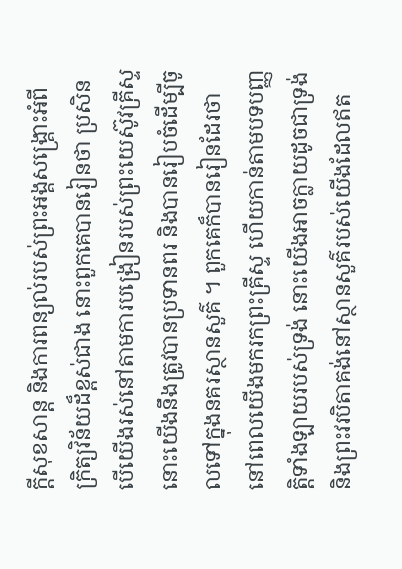ក្ដីសុខសាន្ដ និងការពន្យល់របស់ព្រះអង្គសង្គ្រោះអំពីក្រិត្យវិន័យដ៏ខ្ពស់ជាង នោះពួកគេបានរៀនថា ប្រសិនបើយើងរស់នៅតាមការបង្រៀនរបស់ព្រះយេស៊ូវគ្រីស្ទ នោះយើងនឹងត្រូវបានប្រទានពរ និងបានរៀបចំដើម្បីចូលទៅក្នុងនគរស្ថានសួគ៌ ។ ពួកគេក៏បានរៀនដែរថា នៅពេលយើងមករកព្រះគ្រីស្ទ ហើយកាន់តាមបទបញ្ញត្តិទាំងឡាយរបស់ទ្រង់ នោះយើងអាចក្លាយដូចជាទ្រង់ និងព្រះវរបិតាគង់នៅស្ថានសួគ៌របស់យើងដែលឥត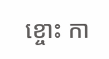ខ្ចោះ កា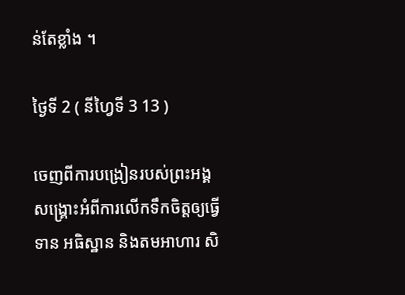ន់តែខ្លាំង ។

ថ្ងៃទី 2 ( នីហ្វៃទី 3 13 )

ចេញពីការបង្រៀនរបស់ព្រះអង្គសង្គ្រោះអំពីការលើកទឹកចិត្តឲ្យធ្វើទាន អធិស្ឋាន និងតមអាហារ សិ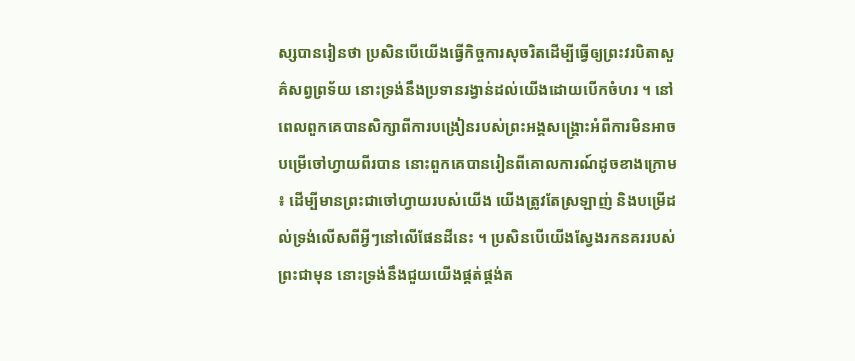ស្សបានរៀនថា ប្រសិនបើយើងធ្វើកិច្ចការសុចរិតដើម្បីធ្វើឲ្យព្រះវរបិតាសួគ៌សព្វព្រទ័យ នោះទ្រង់នឹងប្រទានរង្វាន់ដល់យើងដោយបើកចំហរ ។ នៅពេលពួកគេបានសិក្សាពីការបង្រៀនរបស់ព្រះអង្គសង្គ្រោះអំពីការមិនអាចបម្រើចៅហ្វាយពីរបាន នោះពួកគេបានរៀនពីគោលការណ៍ដូចខាងក្រោម ៖ ដើម្បីមានព្រះជាចៅហ្វាយរបស់យើង យើងត្រូវតែស្រឡាញ់ និងបម្រើដល់ទ្រង់លើសពីអ្វីៗនៅលើផែនដីនេះ ។ ប្រសិនបើយើងស្វែងរកនគររបស់ព្រះជាមុន នោះទ្រង់នឹងជួយយើងផ្គត់ផ្គង់ត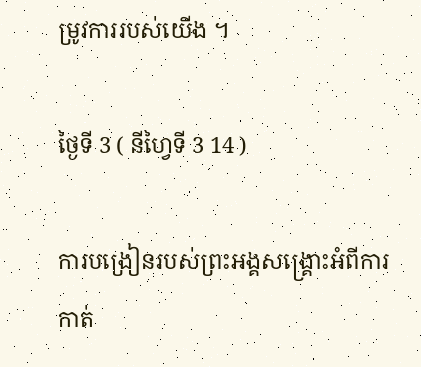ម្រូវការរបស់យើង ។

ថ្ងៃទី 3 ( នីហ្វៃទី 3 14 )

ការបង្រៀនរបស់ព្រះអង្គសង្គ្រោះអំពីការកាត់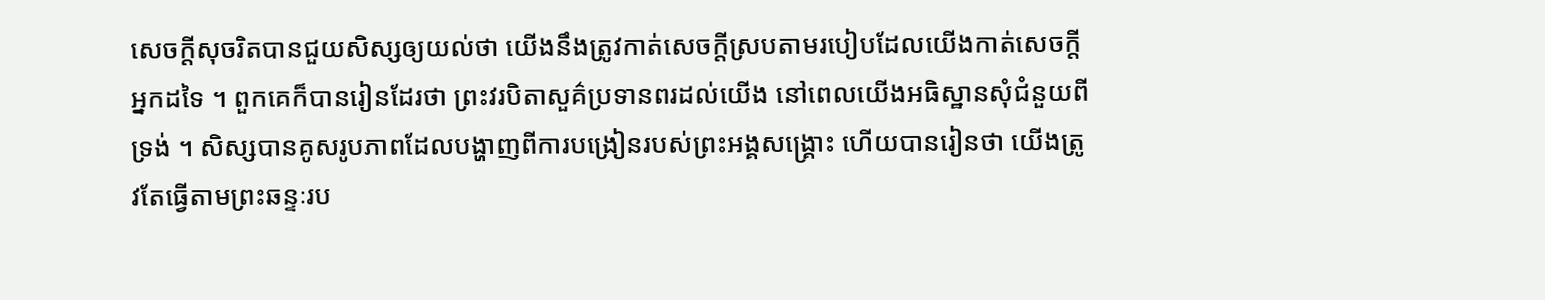សេចក្ដីសុចរិតបានជួយសិស្សឲ្យយល់ថា យើងនឹងត្រូវកាត់សេចក្ដីស្របតាមរបៀបដែលយើងកាត់សេចក្ដីអ្នកដទៃ ។ ពួកគេក៏បានរៀនដែរថា ព្រះវរបិតាសួគ៌ប្រទានពរដល់យើង នៅពេលយើងអធិស្ឋានសុំជំនួយពីទ្រង់ ។ សិស្សបានគូសរូបភាពដែលបង្ហាញពីការបង្រៀនរបស់ព្រះអង្គសង្គ្រោះ ហើយបានរៀនថា យើងត្រូវតែធ្វើតាមព្រះឆន្ទៈរប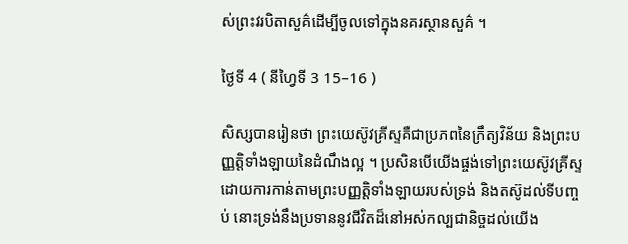ស់ព្រះវរបិតាសួគ៌ដើម្បីចូលទៅក្នុងនគរស្ថានសួគ៌ ។

ថ្ងៃទី 4 ( នីហ្វៃទី 3 15–16 )

សិស្សបានរៀនថា ព្រះយេស៊ូវគ្រីស្ទគឺជាប្រភពនៃក្រឹត្យវិន័យ និងព្រះបញ្ញត្តិទាំងឡាយនៃដំណឹងល្អ ។ ប្រសិនបើយើងផ្ចង់ទៅព្រះយេស៊ូវគ្រីស្ទដោយការកាន់តាមព្រះបញ្ញត្តិទាំងឡាយរបស់ទ្រង់ និងតស៊ូដល់ទីបញ្ចប់ នោះទ្រង់នឹងប្រទាននូវជីវិតដ៏នៅអស់កល្បជានិច្ចដល់យើង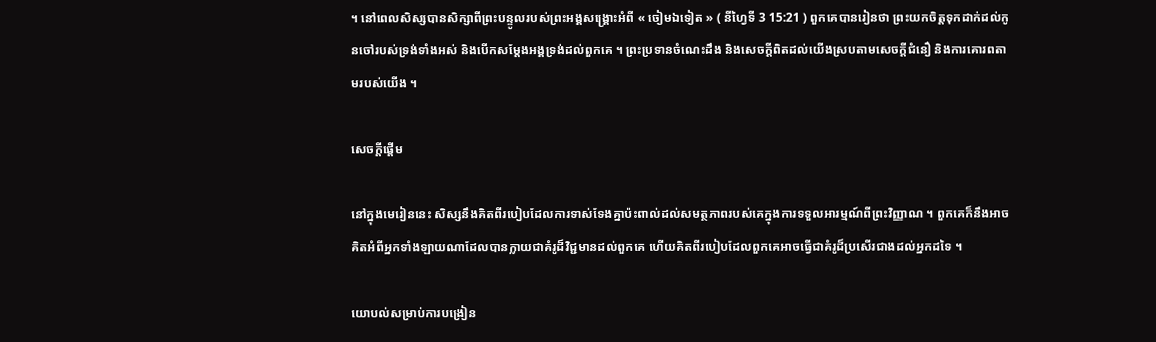។ នៅពេលសិស្សបានសិក្សាពីព្រះបន្ទូលរបស់ព្រះអង្គសង្គ្រោះអំពី « ចៀមឯទៀត » ( នីហ្វៃទី 3 15:21 ) ពួកគេបានរៀនថា ព្រះយកចិត្តទុកដាក់ដល់កូនចៅរបស់ទ្រង់ទាំងអស់ និងបើកសម្ដែងអង្គទ្រង់ដល់ពួកគេ ។ ព្រះប្រទានចំណេះដឹង និងសេចក្ដីពិតដល់យើងស្របតាមសេចក្ដីជំនឿ និងការគោរពតាមរបស់យើង ។

សេចក្តីផ្ដើម

នៅក្នុងមេរៀននេះ សិស្សនឹងគិតពីរបៀបដែលការទាស់ទែងគ្នាប៉ះពាល់ដល់សមត្ថភាពរបស់គេក្នុងការទទួលអារម្មណ៍ពីព្រះវិញ្ញាណ ។ ពួកគេក៏នឹងអាចគិតអំពីអ្នកទាំងឡាយណាដែលបានក្លាយជាគំរូដ៏វិជ្ជមានដល់ពួកគេ ហើយគិតពីរបៀបដែលពួកគេអាចធ្វើជាគំរូដ៏ប្រសើរជាងដល់អ្នកដទៃ ។

យោបល់សម្រាប់ការបង្រៀន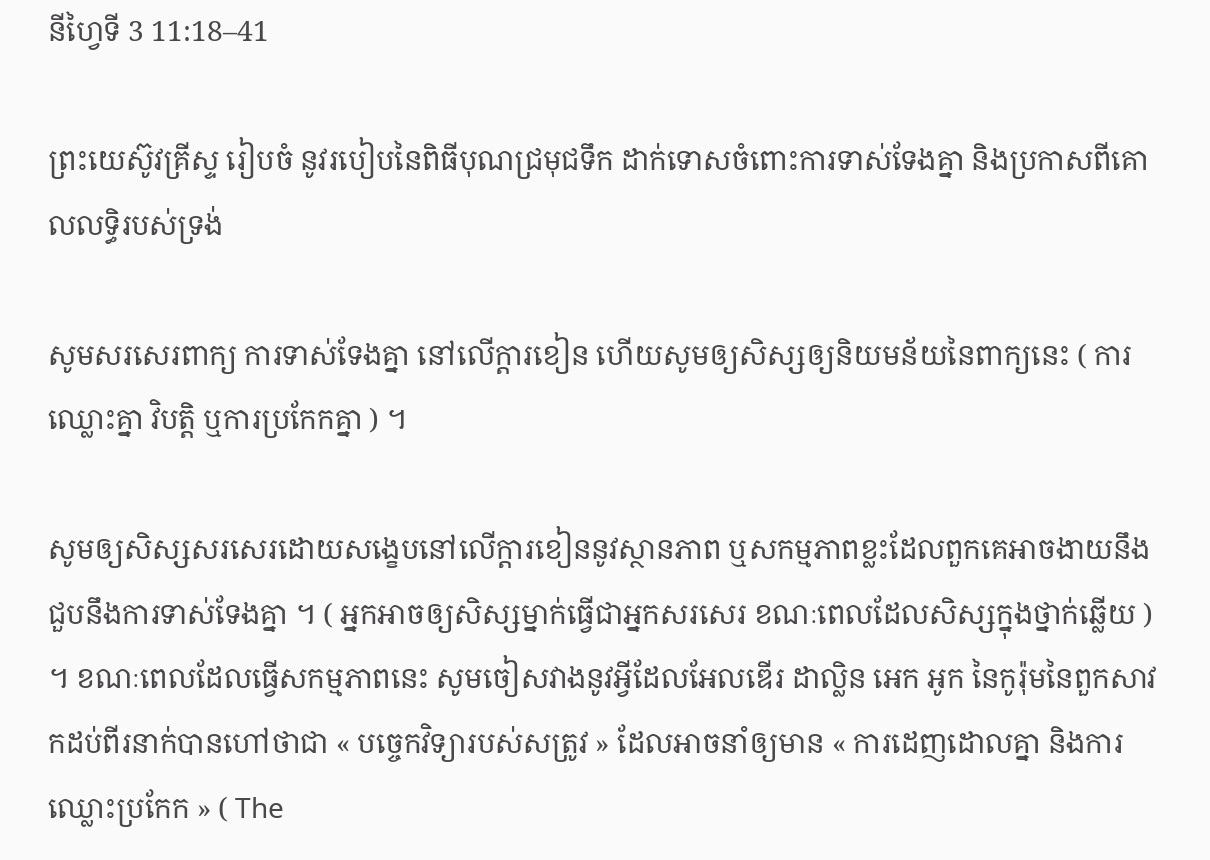នីហ្វៃទី 3 11:18–41

ព្រះយេស៊ូវគ្រីស្ទ រៀបចំ នូវរបៀបនៃពិធីបុណជ្រមុជទឹក ដាក់ទោសចំពោះការទាស់ទែងគ្នា និងប្រកាសពីគោលលទ្ធិរបស់ទ្រង់

សូមសរសេរពាក្យ ការទាស់ទែងគ្នា នៅលើក្ដារខៀន ហើយសូមឲ្យសិស្សឲ្យនិយមន័យនៃពាក្យនេះ ( ការឈ្លោះគ្នា វិបត្តិ ឬការប្រកែកគ្នា ) ។

សូមឲ្យសិស្សសរសេរដោយសង្ខេបនៅលើក្ដារខៀននូវស្ថានភាព ឬសកម្មភាពខ្លះដែលពួកគេអាចងាយនឹងជួបនឹងការទាស់ទែងគ្នា ។ ( អ្នកអាចឲ្យសិស្សម្នាក់ធ្វើជាអ្នកសរសេរ ខណៈពេលដែលសិស្សក្នុងថ្នាក់ឆ្លើយ ) ។ ខណៈពេលដែលធ្វើសកម្មភាពនេះ សូមចៀសវាងនូវអ្វីដែលអែលឌើរ ដាល្លិន អេក អូក នៃកូរ៉ុមនៃពួកសាវកដប់ពីរនាក់បានហៅថាជា « បច្ចេកវិទ្យារបស់សត្រូវ » ដែលអាចនាំឲ្យមាន « ការដេញដោលគ្នា និងការឈ្លោះប្រកែក » ( The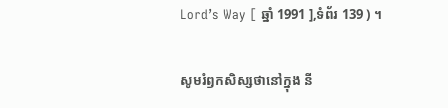Lord’s Way [ ឆ្នាំ 1991 ],ទំព័រ 139 ) ។

សូមរំឭកសិស្សថានៅក្នុង នី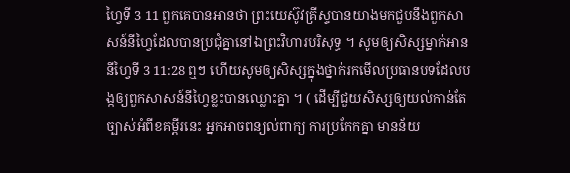ហ្វៃទី 3 11 ពួកគេបានអានថា ព្រះយេស៊ូវគ្រីស្ទបានយាងមកជួបនឹងពួកសាសន៍នីហ្វៃដែលបានប្រជុំគ្នានៅឯព្រះវិហារបរិសុទ្ធ ។ សូមឲ្យសិស្សម្នាក់អាន នីហ្វៃទី 3 11:28 ឮៗ ហើយសូមឲ្យសិស្សក្នុងថ្នាក់រកមើលប្រធានបទដែលបង្កឲ្យពួកសាសន៍នីហ្វៃខ្លះបានឈ្លោះគ្នា ។ ( ដើម្បីជួយសិស្សឲ្យយល់កាន់តែច្បាស់អំពីខគម្ពីរនេះ អ្នកអាចពន្យល់ពាក្យ ការប្រកែកគ្នា មានន័យ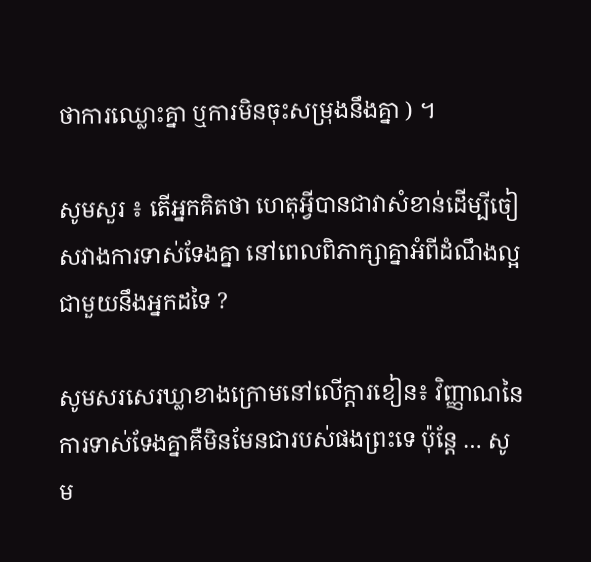ថាការឈ្លោះគ្នា ឬការមិនចុះសម្រុងនឹងគ្នា ) ។

សូមសួរ ៖ តើអ្នកគិតថា ហេតុអ្វីបានជាវាសំខាន់ដើម្បីចៀសវាងការទាស់ទែងគ្នា នៅពេលពិភាក្សាគ្នាអំពីដំណឹងល្អជាមួយនឹងអ្នកដទៃ ?

សូមសរសេរឃ្លាខាងក្រោមនៅលើក្តារខៀន៖ វិញ្ញាណនៃការទាស់ទែងគ្នាគឺមិនមែនជារបស់ផងព្រះទេ ប៉ុន្ដែ … សូម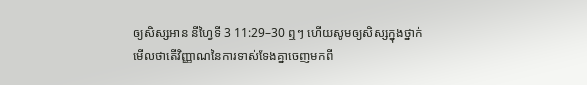ឲ្យសិស្សអាន នីហ្វៃទី 3 11:29–30 ឮៗ ហើយសូមឲ្យសិស្សក្នុងថ្នាក់មើលថាតើវិញ្ញាណនៃការទាស់ទែងគ្នាចេញមកពី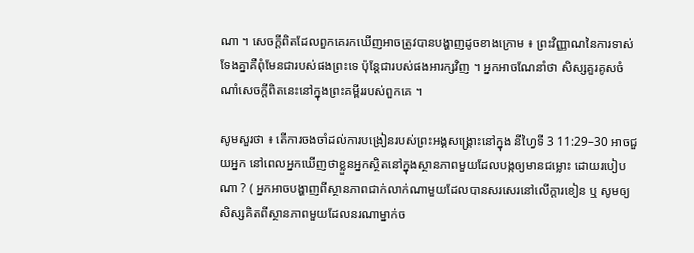ណា ។ សេចក្ដីពិតដែលពួកគេរកឃើញអាចត្រូវបានបង្ហាញដូចខាងក្រោម ៖ ព្រះវិញ្ញាណនៃការទាស់ទែងគ្នាគឺពុំមែនជារបស់ផងព្រះទេ ប៉ុន្ដែជារបស់ផងអារក្សវិញ ។ អ្នកអាចណែនាំថា សិស្សគួរគូសចំណាំសេចក្ដីពិតនេះនៅក្នុងព្រះគម្ពីររបស់ពួកគេ ។

សូមសួរថា ៖ តើការចងចាំដល់ការបង្រៀនរបស់ព្រះអង្គសង្គ្រោះនៅក្នុង នីហ្វៃទី 3 11:29–30 អាចជួយអ្នក នៅពេលអ្នកឃើញថាខ្លួនអ្នកស្ថិតនៅក្នុងស្ថានភាពមួយដែលបង្កឲ្យមានជម្លោះ ដោយរបៀបណា ? ( អ្នកអាចបង្ហាញពីស្ថានភាពជាក់លាក់ណាមួយដែលបានសរសេរនៅលើក្ដារខៀន ឬ សូមឲ្យសិស្សគិតពីស្ថានភាពមួយដែលនរណាម្នាក់ច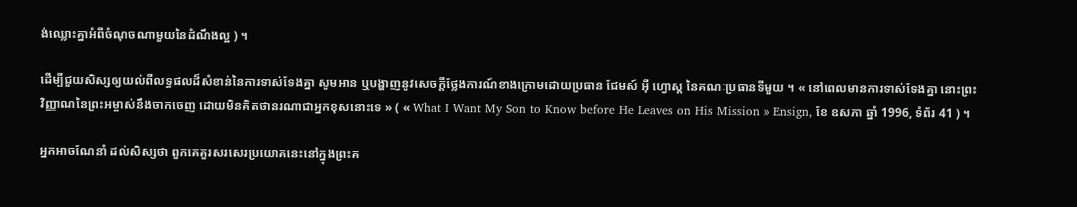ង់ឈ្លោះគ្នាអំពីចំណុចណាមួយនៃដំណឹងល្អ ) ។

ដើម្បីជួយសិស្សឲ្យយល់ពីលទ្ធផលដ៏សំខាន់នៃការទាស់ទែងគ្នា សូមអាន ឬបង្ហាញនូវសេចក្ដីថ្លែងការណ៍ខាងក្រោមដោយប្រធាន ជែមស៍ អ៊ី ហ្វោស្ត នៃគណៈប្រធានទីមួយ ។ « នៅពេលមានការទាស់ទែងគ្នា នោះព្រះវិញ្ញាណនៃព្រះអម្ចាស់នឹងចាកចេញ ដោយមិនគិតថានរណាជាអ្នកខុសនោះទេ » ( « What I Want My Son to Know before He Leaves on His Mission » Ensign, ខែ ឧសភា ឆ្នាំ 1996, ទំព័រ 41 ) ។

អ្នកអាចណែនាំ ដល់សិស្សថា ពួកគេគួរសរសេរប្រយោគនេះនៅក្នុងព្រះគ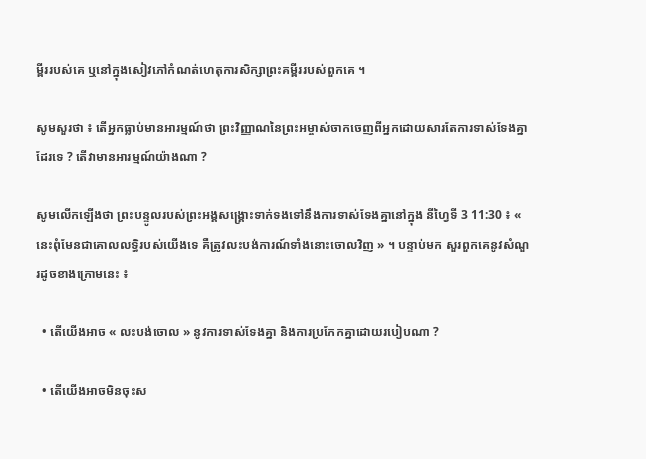ម្ពីររបស់គេ ឬនៅក្នុងសៀវភៅកំណត់ហេតុការសិក្សាព្រះគម្ពីររបស់ពួកគេ ។

សូមសួរថា ៖ តើអ្នកធ្លាប់មានអារម្មណ៍ថា ព្រះវិញ្ញាណនៃព្រះអម្ចាស់ចាកចេញពីអ្នកដោយសារតែការទាស់ទែងគ្នាដែរទេ ? តើវាមានអារម្មណ៍យ៉ាងណា ?

សូមលើកឡើងថា ព្រះបន្ទូលរបស់ព្រះអង្គសង្គ្រោះទាក់ទងទៅនឹងការទាស់ទែងគ្នានៅក្នុង នីហ្វៃទី 3 11:30 ៖ « នេះពុំមែនជាគោលលទ្ធិរបស់យើងទេ គឺត្រូវលះបង់ការណ៍ទាំងនោះចោលវិញ » ។ បន្ទាប់មក សួរពួកគេនូវសំណួរដូចខាងក្រោមនេះ ៖

  • តើយើងអាច « លះបង់ចោល » នូវការទាស់ទែងគ្នា និងការប្រកែកគ្នាដោយរបៀបណា ?

  • តើយើងអាចមិនចុះស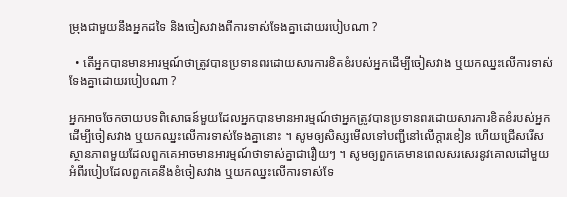ម្រុងជាមួយនឹងអ្នកដទៃ និងចៀសវាងពីការទាស់ទែងគ្នាដោយរបៀបណា ?

  • តើអ្នកបានមានអារម្មណ៍ថាត្រូវបានប្រទានពរដោយសារការខិតខំរបស់អ្នកដើម្បីចៀសវាង ឬយកឈ្នះលើការទាស់ទែងគ្នាដោយរបៀបណា ?

អ្នកអាចចែកចាយបទពិសោធន៍មួយដែលអ្នកបានមានអារម្មណ៍ថាអ្នកត្រូវបានប្រទានពរដោយសារការខិតខំរបស់អ្នកដើម្បីចៀសវាង ឬយកឈ្នះលើការទាស់ទែងគ្នានោះ ។ សូមឲ្យសិស្សមើលទៅបញ្ជីនៅលើក្ដារខៀន ហើយជ្រើសរើសស្ថានភាពមួយដែលពួកគេអាចមានអារម្មណ៍ថាទាស់គ្នាជារឿយៗ ។ សូមឲ្យពួកគេមានពេលសរសេរនូវគោលដៅមួយអំពីរបៀបដែលពួកគេនឹងខំចៀសវាង ឬយកឈ្នះលើការទាស់ទែ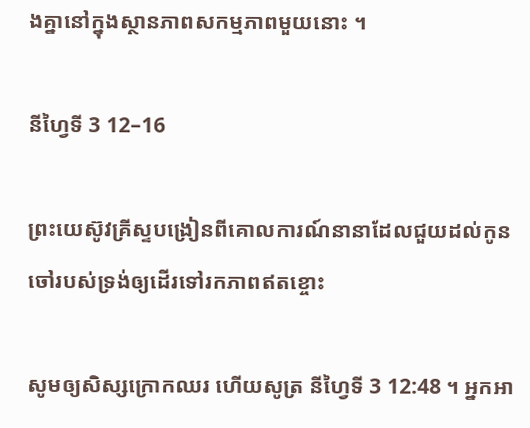ងគ្នានៅក្នុងស្ថានភាពសកម្មភាពមួយនោះ ។

នីហ្វៃទី 3 12–16

ព្រះយេស៊ូវគ្រីស្ទបង្រៀនពីគោលការណ៍នានាដែលជួយដល់កូនចៅរបស់ទ្រង់ឲ្យដើរទៅរកភាពឥតខ្ចោះ

សូមឲ្យសិស្សក្រោកឈរ ហើយសូត្រ នីហ្វៃទី 3 12:48 ។ អ្នកអា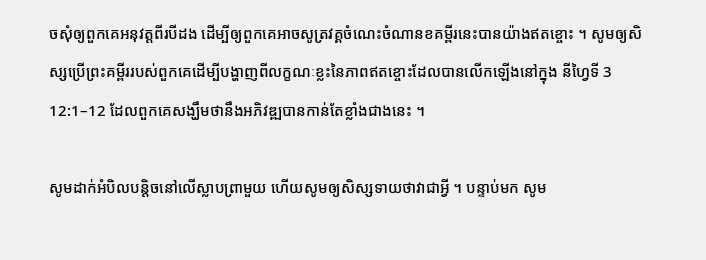ចសុំឲ្យពួកគេអនុវត្តពីរបីដង ដើម្បីឲ្យពួកគេអាចសូត្រវគ្គចំណេះចំណានខគម្ពីរនេះបានយ៉ាងឥតខ្ចោះ ។ សូមឲ្យសិស្សប្រើព្រះគម្ពីររបស់ពួកគេដើម្បីបង្ហាញពីលក្ខណៈខ្លះនៃភាពឥតខ្ចោះដែលបានលើកឡើងនៅក្នុង នីហ្វៃទី 3 12:1–12 ដែលពួកគេសង្ឃឹមថានឹងអភិវឌ្ឍបានកាន់តែខ្លាំងជាងនេះ ។

សូមដាក់អំបិលបន្ដិចនៅលើស្លាបព្រាមួយ ហើយសូមឲ្យសិស្សទាយថាវាជាអ្វី ។ បន្ទាប់មក សូម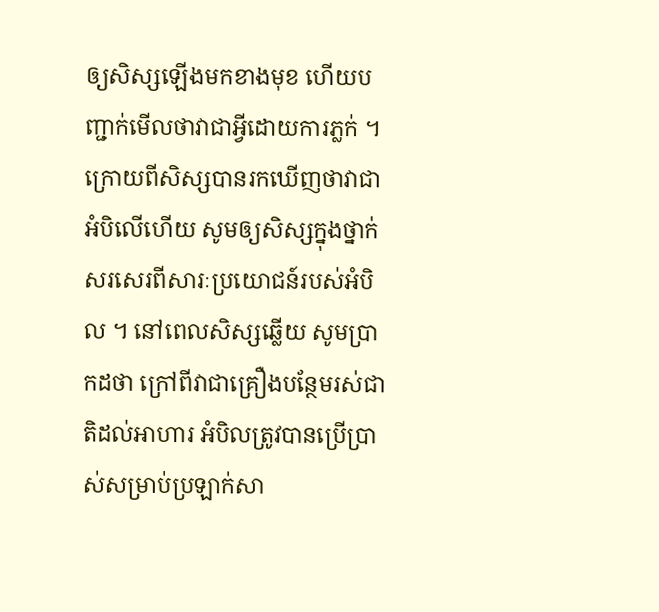ឲ្យសិស្សឡើងមកខាងមុខ ហើយបញ្ជាក់មើលថាវាជាអ្វីដោយការភ្លក់ ។ ក្រោយពីសិស្សបានរកឃើញថាវាជាអំបិលើហើយ សូមឲ្យសិស្សក្នុងថ្នាក់សរសេរពីសារៈប្រយោជន៍របស់អំបិល ។ នៅពេលសិស្សឆ្លើយ សូមប្រាកដថា ក្រៅពីវាជាគ្រឿងបន្ថែមរស់ជាតិដល់អាហារ អំបិលត្រូវបានប្រើប្រាស់សម្រាប់ប្រឡាក់សា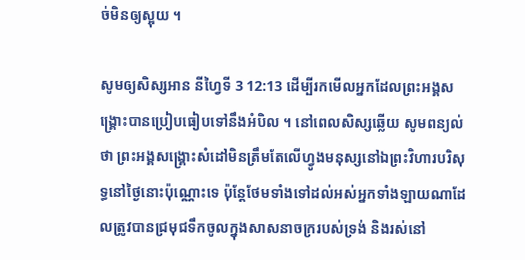ច់មិនឲ្យស្អុយ ។

សូមឲ្យសិស្សអាន នីហ្វៃទី 3 12:13 ដើម្បីរកមើលអ្នកដែលព្រះអង្គសង្គ្រោះបានប្រៀបធៀបទៅនឹងអំបិល ។ នៅពេលសិស្សឆ្លើយ សូមពន្យល់ថា ព្រះអង្គសង្គ្រោះសំដៅមិនត្រឹមតែលើហ្វូងមនុស្សនៅឯព្រះវិហារបរិសុទ្ធនៅថ្ងៃនោះប៉ុណ្ណោះទេ ប៉ុន្ដែថែមទាំងទៅដល់អស់អ្នកទាំងឡាយណាដែលត្រូវបានជ្រមុជទឹកចូលក្នុងសាសនាចក្ររបស់ទ្រង់ និងរស់នៅ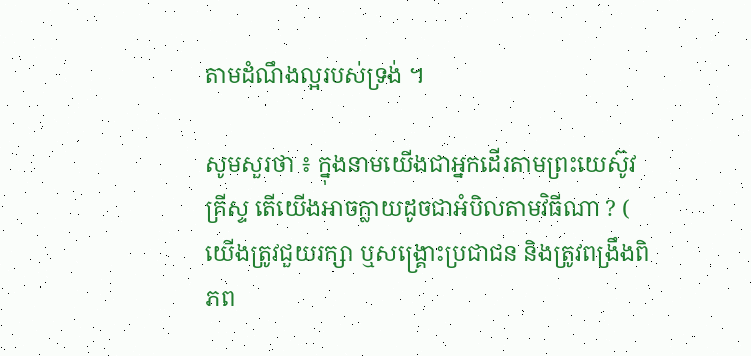តាមដំណឹងល្អរបស់ទ្រង់ ។

សូមសួរថា ៖ ក្នុងនាមយើងជាអ្នកដើរតាមព្រះយេស៊ូវគ្រីស្ទ តើយើងអាចក្លាយដូចជាអំបិលតាមវិធីណា ? ( យើងត្រូវជួយរក្សា ឬសង្គ្រោះប្រជាជន និងត្រូវពង្រឹងពិភព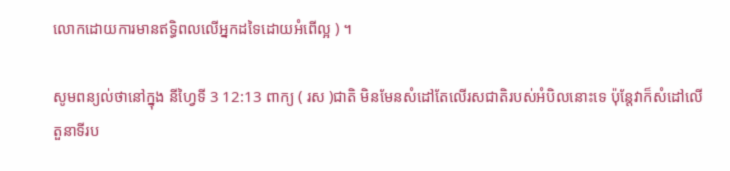លោកដោយការមានឥទ្ធិពលលើអ្នកដទៃដោយអំពើល្អ ) ។

សូមពន្យល់ថានៅក្នុង នីហ្វៃទី 3 12:13 ពាក្យ ( រស )ជាតិ មិនមែនសំដៅតែលើរសជាតិរបស់អំបិលនោះទេ ប៉ុន្ដែវាក៏សំដៅលើតួនាទីរប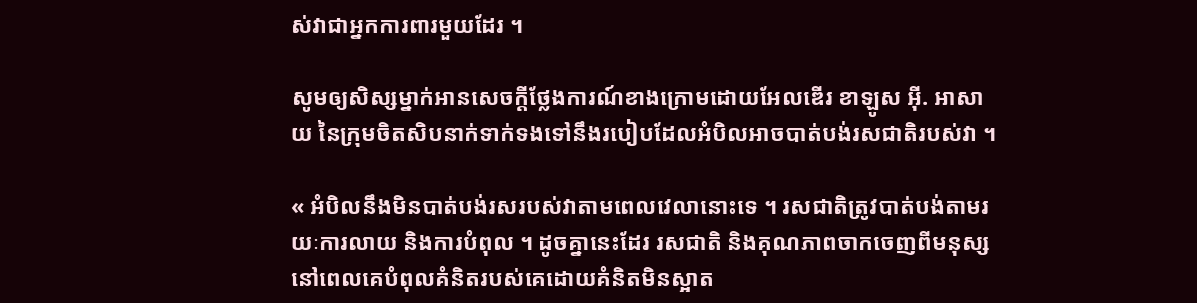ស់វាជាអ្នកការពារមួយដែរ ។

សូមឲ្យសិស្សម្នាក់អានសេចក្ដីថ្លែងការណ៍ខាងក្រោមដោយអែលឌើរ ខាឡូស អ៊ី. អាសាយ នៃក្រុមចិតសិបនាក់ទាក់ទងទៅនឹងរបៀបដែលអំបិលអាចបាត់បង់រសជាតិរបស់វា ។

« អំបិលនឹងមិនបាត់បង់រសរបស់វាតាមពេលវេលានោះទេ ។ រសជាតិត្រូវបាត់បង់តាមរយៈការលាយ និងការបំពុល ។ ដូចគ្នានេះដែរ រសជាតិ និងគុណភាពចាកចេញពីមនុស្ស នៅពេលគេបំពុលគំនិតរបស់គេដោយគំនិតមិនស្អាត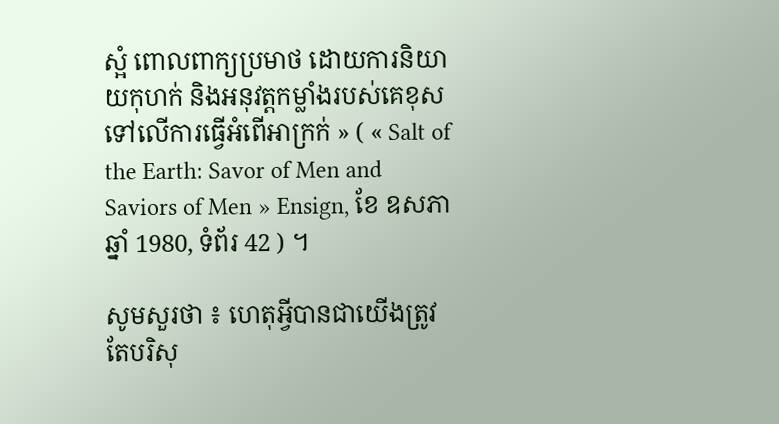ស្អំ ពោលពាក្យប្រមាថ ដោយការនិយាយកុហក់ និងអនុវត្តកម្លាំងរបស់គេខុសទៅលើការធ្វើអំពើអាក្រក់ » ( « Salt of the Earth: Savor of Men and Saviors of Men » Ensign, ខែ ឧសភា ឆ្នាំ 1980, ទំព័រ 42 ) ។

សូមសួរថា ៖ ហេតុអ្វីបានជាយើងត្រូវតែបរិសុ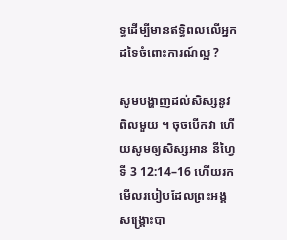ទ្ធដើម្បីមានឥទ្ធិពលលើអ្នកដទៃចំពោះការណ៍ល្អ ?

សូមបង្ហាញដល់សិស្សនូវពិលមួយ ។ ចុចបើកវា ហើយសូមឲ្យសិស្សអាន នីហ្វៃទី 3 12:14–16 ហើយរកមើលរបៀបដែលព្រះអង្គសង្គ្រោះបា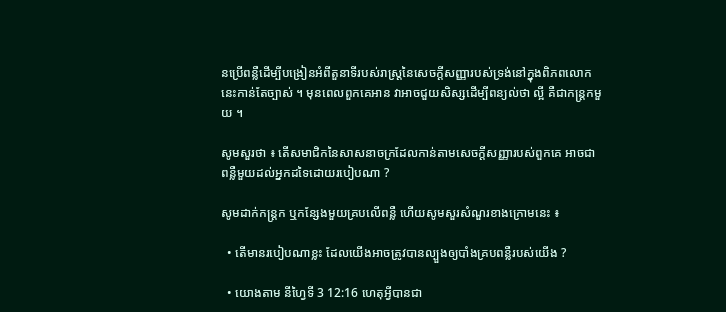នប្រើពន្លឺដើម្បីបង្រៀនអំពីតួនាទីរបស់រាស្ត្រនៃសេចក្តីសញ្ញារបស់ទ្រង់នៅក្នុងពិភពលោកនេះកាន់តែច្បាស់ ។ មុនពេលពួកគេអាន វាអាចជួយសិស្សដើម្បីពន្យល់ថា ល្អី គឺជាកន្ដ្រកមួយ ។

សូមសួរថា ៖ តើសមាជិកនៃសាសនាចក្រដែលកាន់តាមសេចក្តីសញ្ញារបស់ពួកគេ អាចជាពន្លឺមួយដល់អ្នកដទៃដោយរបៀបណា ?

សូមដាក់កន្ដ្រក ឬកន្សែងមួយគ្របលើពន្លឺ ហើយសូមសួរសំណួរខាងក្រោមនេះ ៖

  • តើមានរបៀបណាខ្លះ ដែលយើងអាចត្រូវបានល្បួងឲ្យបាំងគ្របពន្លឺរបស់យើង ?

  • យោងតាម នីហ្វៃទី 3 12:16 ហេតុអ្វីបានជា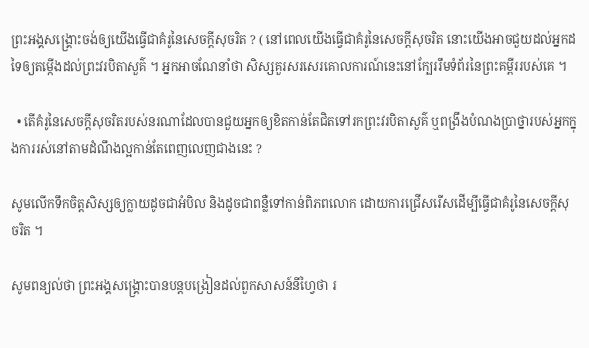ព្រះអង្គសង្គ្រោះចង់ឲ្យយើងធ្វើជាគំរូនៃសេចក្តីសុចរិត ? ( នៅពេលយើងធ្វើជាគំរូនៃសេចក្តីសុចរិត នោះយើងអាចជួយដល់អ្នកដទៃឲ្យតម្កើងដល់ព្រះវរបិតាសួគ៌ ។ អ្នកអាចណែនាំថា សិស្សគួរសរសេរគោលការណ៍នេះនៅក្បែររឹមទំព័រនៃព្រះគម្ពីររបស់គេ ។

  • តើគំរូនៃសេចក្តីសុចរិតរបស់នរណាដែលបានជួយអ្នកឲ្យខិតកាន់តែជិតទៅរកព្រះវរបិតាសួគ៌ ឬពង្រឹងបំណងប្រាថ្នារបស់អ្នកក្នុងការរស់នៅតាមដំណឹងល្អកាន់តែពេញលេញជាងនេះ ?

សូមលើកទឹកចិត្តសិស្សឲ្យក្លាយដូចជាអំបិល និងដូចជាពន្លឺទៅកាន់ពិភពលោក ដោយការជ្រើសរើសដើម្បីធ្វើជាគំរូនៃសេចក្តីសុចរិត ។

សូមពន្យល់ថា ព្រះអង្គសង្គ្រោះបានបន្ដបង្រៀនដល់ពួកសាសន៍នីហ្វៃថា រ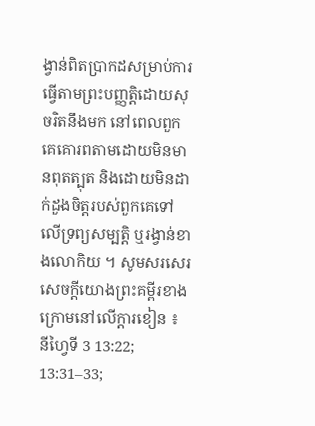ង្វាន់ពិតប្រាកដសម្រាប់ការធ្វើតាមព្រះបញ្ញត្តិដោយសុចរិតនឹងមក នៅពេលពួកគេគោរពតាមដោយមិនមានពុតត្បុត និងដោយមិនដាក់ដួងចិត្តរបស់ពួកគេទៅលើទ្រព្យសម្បត្តិ ឬរង្វាន់ខាងលោកិយ ។ សូមសរសេរសេចក្ដីយោងព្រះគម្ពីរខាងក្រោមនៅលើក្ដារខៀន ៖ នីហ្វៃទី 3 13:22; 13:31–33;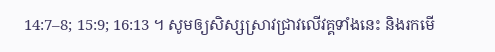14:7–8; 15:9; 16:13 ។ សូមឲ្យសិស្សស្រាវជ្រាវលើវគ្គទាំងនេះ និងរកមើ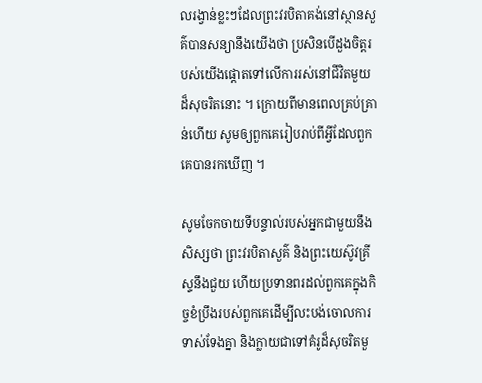លរង្វាន់ខ្លះៗដែលព្រះវរបិតាគង់នៅស្ថានសួគ៌បានសន្យានឹងយើងថា ប្រសិនបើដួងចិត្តរបស់យើងផ្ដោតទៅលើការរស់នៅជីវិតមួយដ៏សុចរិតនោះ ។ ក្រោយពីមានពេលគ្រប់គ្រាន់ហើយ សូមឲ្យពួកគេរៀបរាប់ពីអ្វីដែលពួកគេបានរកឃើញ ។

សូមចែកចាយទីបន្ទាល់របស់អ្នកជាមួយនឹងសិស្សថា ព្រះវរបិតាសួគ៌ និងព្រះយេស៊ូវគ្រីស្ទនឹងជួយ ហើយប្រទានពរដល់ពួកគេក្នុងកិច្ចខំប្រឹងរបស់ពួកគេដើម្បីលះបង់ចោលការទាស់ទែងគ្នា និងក្លាយជាទៅគំរូដ៏សុចរិតមួ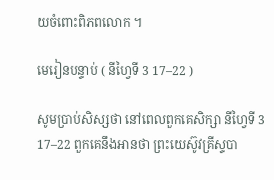យចំពោះពិភពលោក ។

មេរៀនបន្ទាប់ ( នីហ្វៃទី 3 17–22 )

សូមប្រាប់សិស្សថា នៅពេលពួកគេសិក្សា នីហ្វៃទី 3 17–22 ពួកគេនឹងអានថា ព្រះយេស៊ូវគ្រីស្ទបា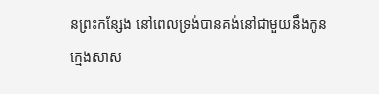នព្រះកន្សែង នៅពេលទ្រង់បានគង់នៅជាមួយនឹងកូនក្មេងសាស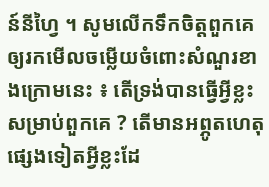ន៍នីហ្វៃ ។ សូមលើកទឹកចិត្តពួកគេឲ្យរកមើលចម្លើយចំពោះសំណួរខាងក្រោមនេះ ៖ តើទ្រង់បានធ្វើអ្វីខ្លះសម្រាប់ពួកគេ ? តើមានអព្ភូតហេតុផ្សេងទៀតអ្វីខ្លះដែ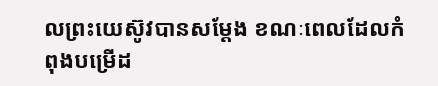លព្រះយេស៊ូវបានសម្ដែង ខណៈពេលដែលកំពុងបម្រើដ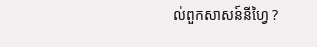ល់ពួកសាសន៍នីហ្វៃ ?